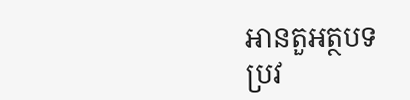អានតួអត្ថបទ
ប្រវ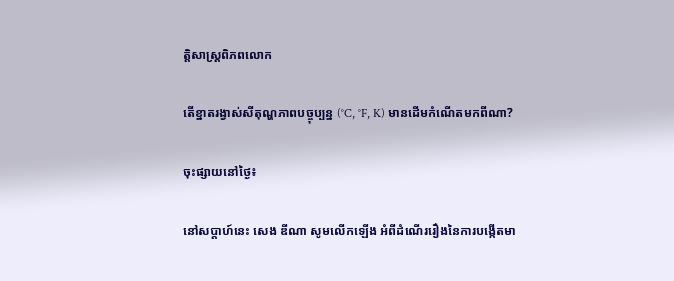ត្តិសាស្រ្តពិភពលោក

តើខ្នាតរង្វាស់សីតុណ្ហភាពបច្ចុប្បន្ន (°C, °F, K) មានដើមកំណើតមកពីណា?

ចុះផ្សាយនៅថ្ងៃ៖

នៅសប្តាហ៍នេះ សេង ឌីណា សូមលើកឡើង អំពីដំណើររឿងនៃការបង្កើតមា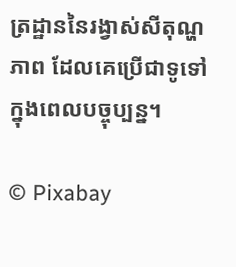ត្រដ្ឋាននៃរង្វាស់សីតុណ្ហភាព ដែលគេប្រើជាទូទៅក្នុងពេលបច្ចុប្បន្ន។

© Pixabay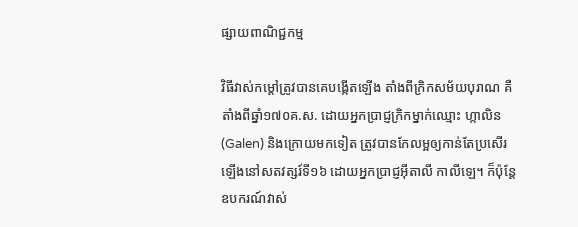ផ្សាយពាណិជ្ជកម្ម

វិធីវាស់កម្តៅត្រូវបានគេបង្កើតឡើង តាំងពីក្រិកសម័យបុរាណ គឺតាំងពីឆ្នាំ១៧០គ.ស. ដោយអ្នកប្រាជ្ញក្រិកម្នាក់ឈ្មោះ ហ្កាលិន (Galen) និងក្រោយមកទៀត ត្រូវបានកែលម្អឲ្យកាន់តែប្រសើរឡើងនៅសតវត្សរ៍ទី១៦ ដោយអ្នកប្រាជ្ញអ៊ីតាលី កាលីឡេ។ ក៏ប៉ុន្តែ ឧបករណ៍វាស់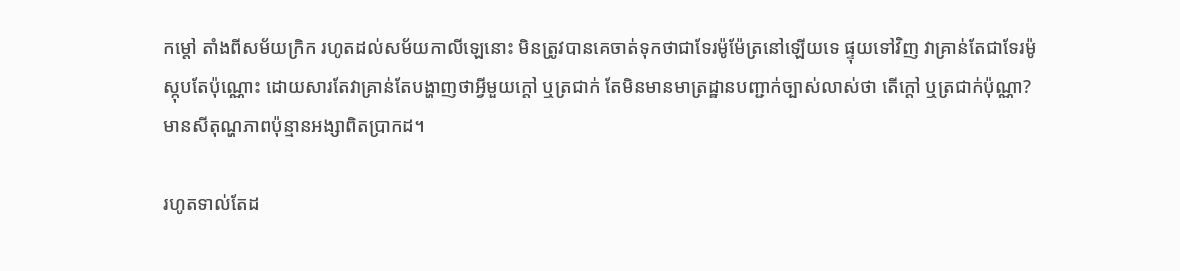កម្តៅ តាំងពីសម័យក្រិក រហូតដល់សម័យកាលីឡេនោះ មិនត្រូវបានគេចាត់ទុកថាជាទែរម៉ូម៉ែត្រនៅឡើយទេ ផ្ទុយទៅវិញ វាគ្រាន់តែជាទែរម៉ូស្កុបតែប៉ុណ្ណោះ ដោយសារតែវាគ្រាន់តែបង្ហាញថាអ្វីមួយក្តៅ ឬត្រជាក់ តែមិនមានមាត្រដ្ឋានបញ្ជាក់ច្បាស់លាស់ថា តើក្តៅ ឬត្រជាក់ប៉ុណ្ណា? មានសីតុណ្ហភាពប៉ុន្មានអង្សាពិតប្រាកដ។

រហូតទាល់តែដ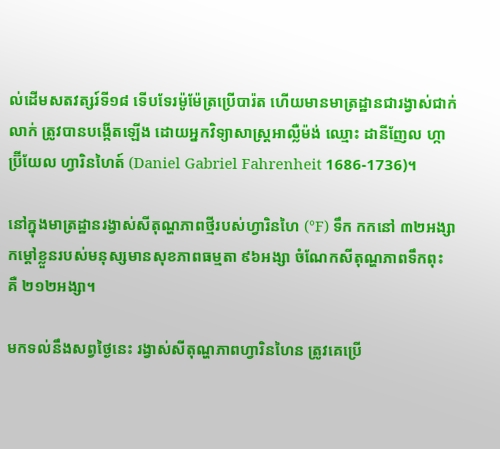ល់ដើមសតវត្សរ៍ទី១៨ ទើបទែរម៉ូម៉ែត្រប្រើបារ៉ត ហើយមានមាត្រដ្ឋានជារង្វាស់ជាក់លាក់ ត្រូវបានបង្កើតឡើង ដោយអ្នកវិទ្យាសាស្ត្រអាល្លឺម៉ង់ ឈ្មោះ ដានីញែល ហ្កាប្រ៊ីយែល ហ្វារិនហៃត៍ (Daniel Gabriel Fahrenheit 1686-1736)។

នៅក្នុងមាត្រដ្ឋានរង្វាស់សីតុណ្ហភាពថ្មីរបស់ហ្វារិនហៃ (°F) ទឹក កកនៅ ៣២អង្សា កម្តៅខ្លួនរបស់មនុស្សមានសុខភាពធម្មតា ៩៦អង្សា ចំណែកសីតុណ្ហភាពទឹកពុះ គឺ ២១២អង្សា។

មកទល់នឹងសព្វថ្ងៃនេះ រង្វាស់សីតុណ្ហភាពហ្វារិនហៃន ត្រូវគេប្រើ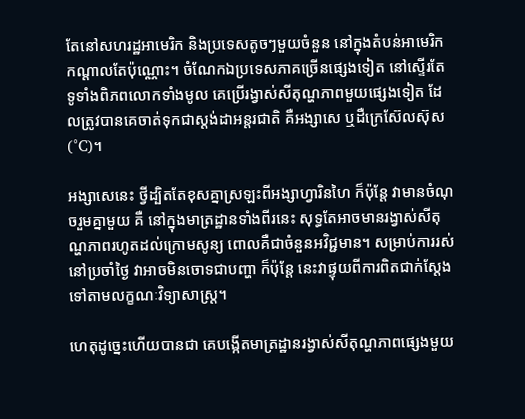តែនៅសហរដ្ឋអាមេរិក និងប្រទេសតូចៗមួយចំនួន នៅក្នុងតំបន់អាមេរិកកណ្តាលតែប៉ុណ្ណោះ។ ចំណែកឯប្រទេសភាគច្រើនផ្សេងទៀត នៅស្ទើរតែទូទាំងពិភពលោកទាំងមូល គេប្រើរង្វាស់សីតុណ្ហភាពមួយផ្សេងទៀត ដែលត្រូវបានគេចាត់ទុកជាស្តង់ដាអន្តរជាតិ គឺអង្សាសេ ឬដឺក្រេស៊ែលស៊ុស (°C)។

អង្សាសេនេះ ថ្វីដ្បិតតែខុសគ្នាស្រឡះពីអង្សាហ្វារិនហៃ ក៏ប៉ុន្តែ វាមានចំណុចរួមគ្នាមួយ គឺ នៅក្នុងមាត្រដ្ឋានទាំងពីរនេះ សុទ្ធតែអាចមានរង្វាស់សីតុណ្ហភាពរហូតដល់ក្រោមសូន្យ ពោលគឺជាចំនួនអវិជ្ជមាន។ សម្រាប់ការរស់នៅប្រចាំថ្ងៃ វាអាចមិនចោទជាបញ្ហា ក៏ប៉ុន្តែ នេះវាផ្ទុយពីការពិតជាក់ស្តែងទៅតាមលក្ខណៈវិទ្យាសាស្ត្រ។

ហេតុដូច្នេះហើយបានជា គេបង្កើតមាត្រដ្ឋានរង្វាស់សីតុណ្ហភាពផ្សេងមួយ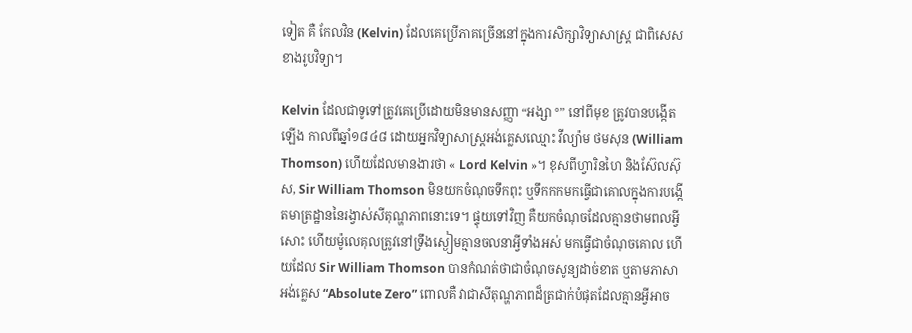ទៀត គឺ កែលវិន (Kelvin) ដែលគេប្រើភាគច្រើននៅក្នុងការសិក្សាវិទ្យាសាស្ត្រ ជាពិសេសខាងរូបវិទ្យា។

Kelvin ដែលជាទូទៅត្រូវគេប្រើដោយមិនមានសញ្ញា “អង្សា °” នៅពីមុខ ត្រូវបានបង្កើតឡើង កាលពីឆ្នាំ១៨៤៨ ដោយអ្នកវិទ្យាសាស្ត្រអង់គ្លេសឈ្មោះ វីល្យ៉ាម ថមសុន (William Thomson) ហើយដែលមានងារថា « Lord Kelvin »។ ខុសពីហ្វារិនហៃ និងស៊ែលស៊ុស, Sir William Thomson មិនយកចំណុចទឹកពុះ ឬទឹកកកមកធ្វើជាគោលក្នុងការបង្កើតមាត្រដ្ឋាននៃរង្វាស់សីតុណ្ហភាពនោះទេ។ ផ្ទុយទៅវិញ គឺយកចំណុចដែលគ្មានថាមពលអ្វីសោះ ហើយម៉ូលេគុលត្រូវនៅទ្រឹងស្ងៀមគ្មានចលនាអ្វីទាំងអស់ មកធ្វើជាចំណុចគោល ហើយដែល Sir William Thomson បានកំណត់ថាជាចំណុចសូន្យដាច់ខាត ឬតាមភាសាអង់គ្លេស “Absolute Zero” ពោលគឺ វាជាសីតុណ្ហភាពដ៏ត្រជាក់បំផុតដែលគ្មានអ្វីអាច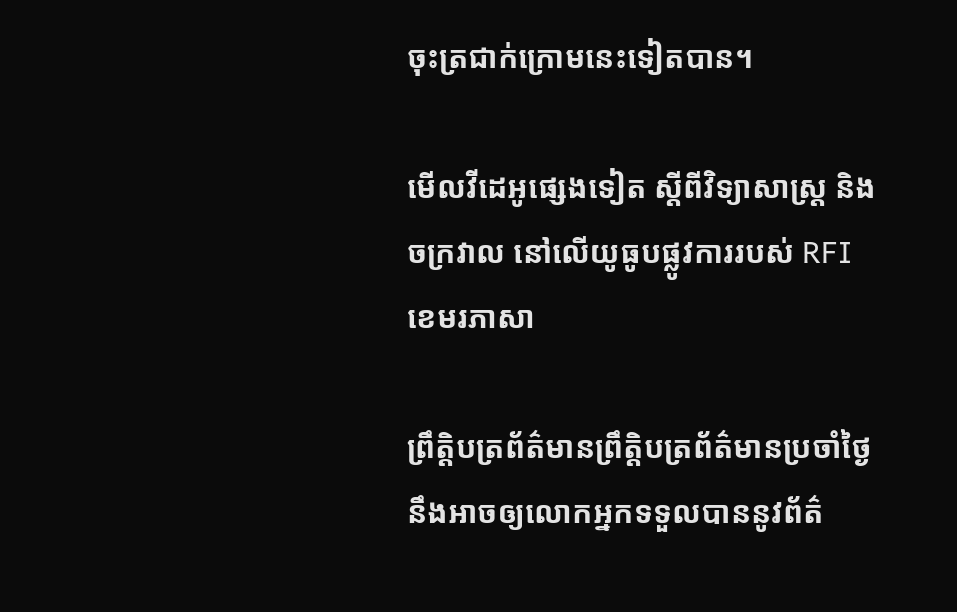ចុះត្រជាក់ក្រោមនេះទៀតបាន។

មើលវីដេអូផ្សេងទៀត ស្តីពីវិទ្យាសាស្ត្រ និងចក្រវាល នៅលើយូធូបផ្លូវការរបស់ RFI ខេមរភាសា

ព្រឹត្តិបត្រព័ត៌មានព្រឹត្តិបត្រព័ត៌មានប្រចាំថ្ងៃនឹងអាចឲ្យលោកអ្នកទទួលបាននូវព័ត៌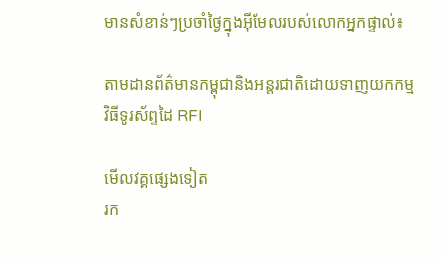មានសំខាន់ៗប្រចាំថ្ងៃក្នុងអ៊ីមែលរបស់លោកអ្នកផ្ទាល់៖

តាមដានព័ត៌មានកម្ពុជានិងអន្តរជាតិដោយទាញយកកម្មវិធីទូរស័ព្ទដៃ RFI

មើលវគ្គផ្សេងទៀត
រក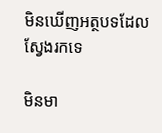មិនឃើញអត្ថបទដែលស្វែងរកទេ

មិនមា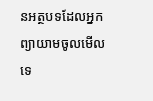នអត្ថបទដែលអ្នកព្យាយាមចូលមើលទេ